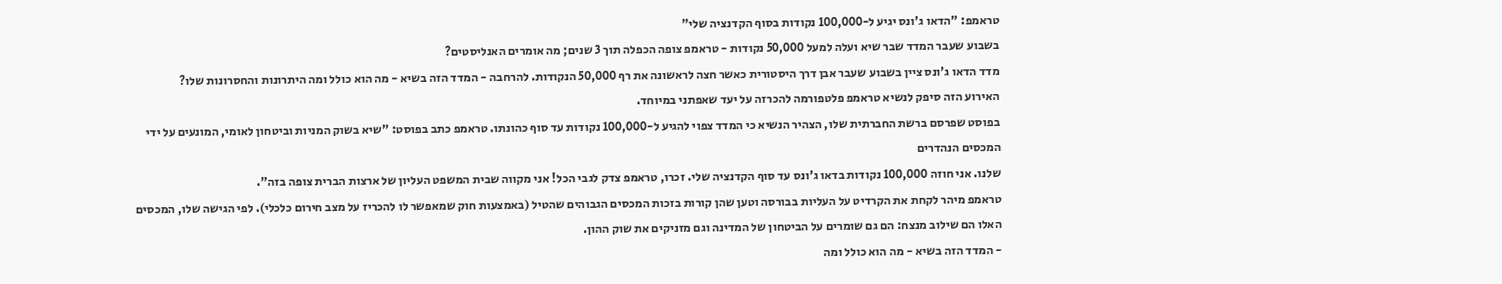טראמפ: "הדאו ג'ונס יגיע ל-100,000 נקודות בסוף הקדנציה שלי"
בשבוע שעבר המדד שבר שיא ועלה למעל 50,000 נקודות - טראמפ צופה הכפלה תוך 3 שנים; מה אומרים האנליסטים?
מדד הדאו ג'ונס ציין בשבוע שעבר אבן דרך היסטורית כאשר חצה לראשונה את רף 50,000 הנקודות. להרחבה - המדד הזה בשיא - מה הוא כולל ומה היתרונות והחסרונות שלו?
האירוע הזה סיפק לנשיא טראמפ פלטפורמה להכרזה על יעד שאפתני במיוחד.
בפוסט שפרסם ברשת החברתית שלו, הצהיר הנשיא כי המדד צפוי להגיע ל-100,000 נקודות עד סוף כהונתו. טראמפ כתב בפוסט: "שיא בשוק המניות וביטחון לאומי, המונעים על ידי המכסים הנהדרים
שלנו. אני חוזה 100,000 נקודות בדאו ג'ונס עד סוף הקדנציה שלי. זכרו, טראמפ צדק לגבי הכל! אני מקווה שבית המשפט העליון של ארצות הברית צופה בזה".
טראמפ מיהר לקחת את הקרדיט על העליות בבורסה וטען שהן קורות בזכות המכסים הגבוהים שהטיל (באמצעות חוק שמאפשר לו להכריז על מצב חירום כלכלי). לפי הגישה שלו, המכסים האלו הם שילוב מנצח: הם גם שומרים על הביטחון של המדינה וגם מזניקים את שוק ההון.
- המדד הזה בשיא - מה הוא כולל ומה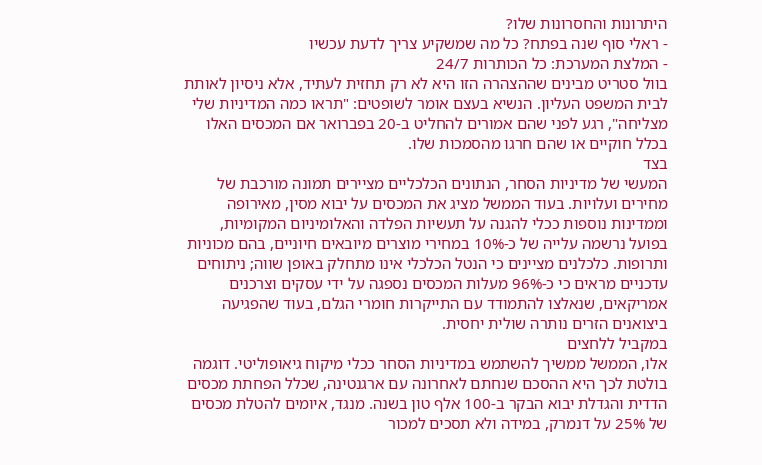היתרונות והחסרונות שלו?
- ראלי סוף שנה בפתח? כל מה שמשקיע צריך לדעת עכשיו
- המלצת המערכת: כל הכותרות 24/7
בוול סטריט מבינים שההצהרה הזו היא לא רק תחזית לעתיד, אלא ניסיון לאותת לבית המשפט העליון. הנשיא בעצם אומר לשופטים: "תראו כמה המדיניות שלי מצליחה", רגע לפני שהם אמורים להחליט ב-20 בפברואר אם המכסים האלו בכלל חוקיים או שהם חרגו מהסמכות שלו.
בצד
המעשי של מדיניות הסחר, הנתונים הכלכליים מציירים תמונה מורכבת של מחירים ועלויות. בעוד הממשל מציג את המכסים על יבוא מסין, מאירופה וממדינות נוספות ככלי להגנה על תעשיות הפלדה והאלומיניום המקומיות, בפועל נרשמה עלייה של כ-10% במחירי מוצרים מיובאים חיוניים, בהם מכוניות
ותרופות. כלכלנים מציינים כי הנטל הכלכלי אינו מתחלק באופן שווה; ניתוחים עדכניים מראים כי כ-96% מעלות המכסים נספגה על ידי עסקים וצרכנים אמריקאים, שנאלצו להתמודד עם התייקרות חומרי הגלם, בעוד שהפגיעה ביצואנים הזרים נותרה שולית יחסית.
במקביל ללחצים
אלו, הממשל ממשיך להשתמש במדיניות הסחר ככלי מיקוח גיאופוליטי. דוגמה בולטת לכך היא ההסכם שנחתם לאחרונה עם ארגנטינה, שכלל הפחתת מכסים הדדית והגדלת יבוא הבקר ב-100 אלף טון בשנה. מנגד, איומים להטלת מכסים של 25% על דנמרק, במידה ולא תסכים למכור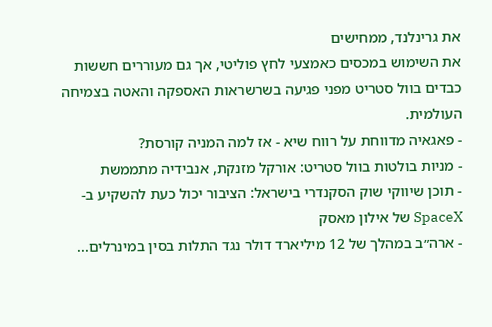את גרינלנד, ממחישים
את השימוש במכסים כאמצעי לחץ פוליטי, אך גם מעוררים חששות כבדים בוול סטריט מפני פגיעה בשרשראות האספקה והאטה בצמיחה העולמית.
- פאגאיה מדווחת על רווח שיא - אז למה המניה קורסת?
- מניות בולטות בוול סטריט: אורקל מזנקת, אנבידיה מתממשת
- תוכן שיווקי שוק הסקנדרי בישראל: הציבור יכול כעת להשקיע ב-SpaceX של אילון מאסק
- ארה״ב במהלך של 12 מיליארד דולר נגד התלות בסין במינרלים...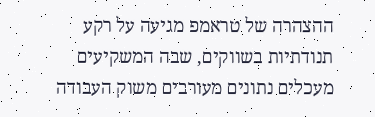ההצהרה של טראמפ מגיעה על רקע תנודתיות בשווקים, שבה המשקיעים מעכלים נתונים מעורבים משוק העבודה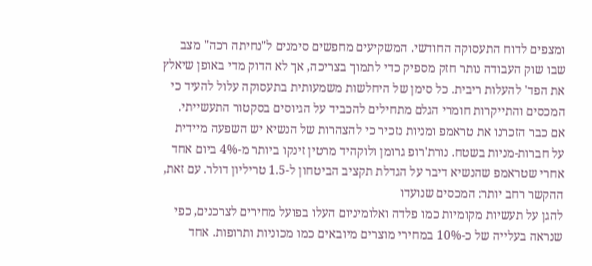ומצפים לדוח התעסוקה החודשי. המשקיעים מחפשים סימנים ל"נחיתה רכה" מצב שבו שוק העבודה נותר חזק מספיק כדי לתמוך בצריכה, אך לא הדוק מדי באופן שיאלץ את הפד' להעלות ריבית. כל סימן של היחלשות משמעותית בתעסוקה עלול להעיד כי המכסים והתייקרות חומרי הגלם מתחילים להכביד על הגיוסים בסקטור התעשייתי.
אם כבר הזכרנו את טראמפ ומניות נזכיר כי להצהרות של הנשיא יש השפעה מיידית על חברות-מניות בשטח. נורת'רופ גרומן ולוקהיד מרטין זינקו ביותר מ-4% ביום אחד אחרי שטראמפ שהנשיא דיבר על הגדלת תקציב הביטחון ל-1.5 טריליון דולר. עם זאת, ההקשר רחב יותר: המכסים שנועדו
להגן על תעשיות מקומיות כמו פלדה ואלומיניום העלו בפועל מחירים לצרכנים, כפי שנראה בעלייה של כ-10% במחירי מוצרים מיובאים כמו מכוניות ותרופות. אחד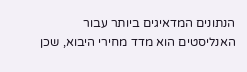הנתונים המדאיגים ביותר עבור האנליסטים הוא מדד מחירי היבוא, שכן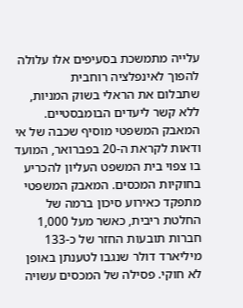עלייה מתמשכת בסעיפים אלו עלולה להפוך לאינפלציה רוחבית
שתבלום את הראלי בשוק המניות, ללא קשר ליעדים הבומבסטיים.
המאבק המשפטי מוסיף שכבה של אי ודאות לקראת ה-20 בפברואר, המועד בו צפוי בית המשפט העליון להכריע בחוקיות המכסים. המאבק המשפטי מתפקד כאירוע סיכון ברמה של החלטת ריבית, כאשר מעל 1,000 חברות תובעות החזר של כ-133 מיליארד דולר שנגבו לטענתן באופן לא חוקי. פסילה של המכסים עשויה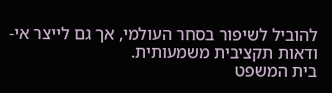להוביל לשיפור בסחר העולמי, אך גם לייצר אי-ודאות תקציבית משמעותית.
בית המשפט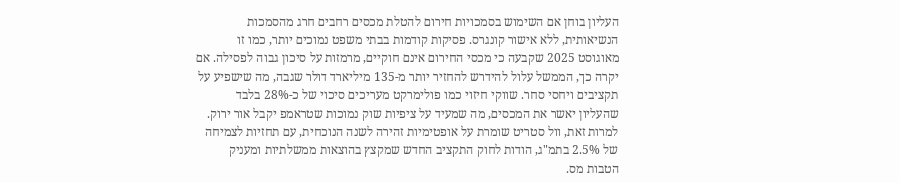העליון בוחן אם השימוש בסמכויות חירום להטלת מכסים רחבים חרג מהסמכות הנשיאותית, ללא אישור קונגרס. פסיקות קודמות בבתי משפט נמוכים יותר, כמו זו מאוגוסט 2025 שקבעה כי מכסי החירום אינם חוקיים, מרמזות על סיכון גבוה לפסילה. אם יקרה כך, הממשל עלול להידרש להחזיר יותר מ-135 מיליארד דולר שגבה, מה שישפיע על תקציבים ויחסי סחר. שווקי חיזוי כמו פולימרקט מעריכים סיכוי של כ-28% בלבד שהעליון יאשר את המכסים, מה שמעיד על ציפיות שוק נמוכות שטראמפ יקבל אור ירוק.
למרות זאת, וול סטריט שומרת על אופטימיות זהירה לשנה הנוכחית, עם תחזיות לצמיחה של 2.5% בתמ"ג, הודות לחוק התקציב החדש שמקצץ בהוצאות ממשלתיות ומעניק הטבות מס.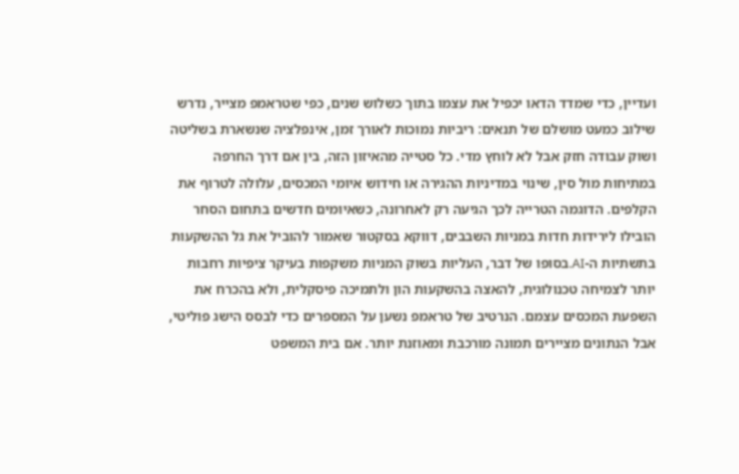ועדיין, כדי שמדד הדאו יכפיל את עצמו בתוך כשלוש שנים, כפי שטראמפ מצייר, נדרש שילוב כמעט מושלם של תנאים: ריביות נמוכות לאורך זמן, אינפלציה שנשארת בשליטה ושוק עבודה חזק אבל לא לוחץ מדי. כל סטייה מהאיזון הזה, בין אם דרך החרפה במתיחות מול סין, שינוי במדיניות ההגירה או חידוש איומי המכסים, עלולה לטרוף את הקלפים. הדוגמה הטרייה לכך הגיעה רק לאחרונה, כשאיומים חדשים בתחום הסחר הובילו לירידות חדות במניות השבבים, דווקא בסקטור שאמור להוביל את גל ההשקעות בתשתיות ה-AI.בסופו של דבר, העליות בשוק המניות משקפות בעיקר ציפיות רחבות יותר לצמיחה טכנולוגית, להאצה בהשקעות הון ולתמיכה פיסקלית, ולא בהכרח את השפעת המכסים עצמם. הנרטיב של טראמפ נשען על המספרים כדי לבסס הישג פוליטי, אבל הנתונים מציירים תמונה מורכבת ומאוזנת יותר. אם בית המשפט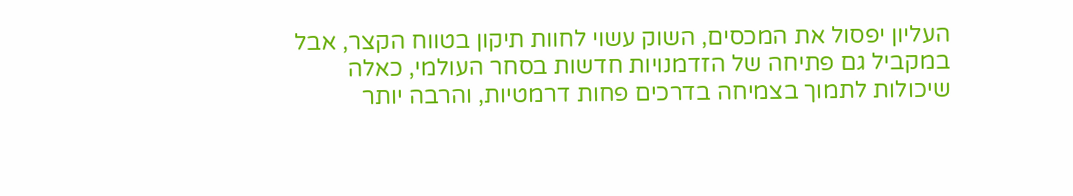העליון יפסול את המכסים, השוק עשוי לחוות תיקון בטווח הקצר, אבל במקביל גם פתיחה של הזדמנויות חדשות בסחר העולמי, כאלה שיכולות לתמוך בצמיחה בדרכים פחות דרמטיות, והרבה יותר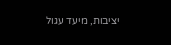יציבות, מיעד עגול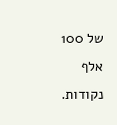של 100 אלף נקודות.